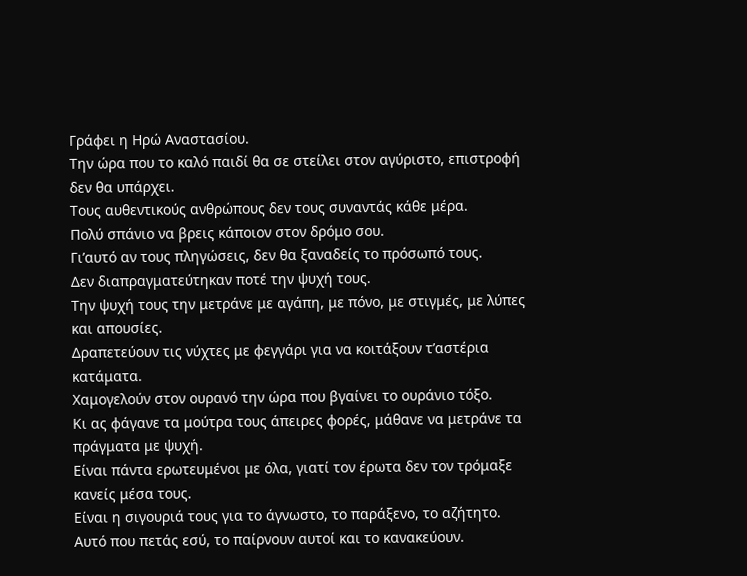Γράφει η Ηρώ Αναστασίου.
Την ώρα που το καλό παιδί θα σε στείλει στον αγύριστο, επιστροφή δεν θα υπάρχει.
Τους αυθεντικούς ανθρώπους δεν τους συναντάς κάθε μέρα.
Πολύ σπάνιο να βρεις κάποιον στον δρόμο σου.
Γι’αυτό αν τους πληγώσεις, δεν θα ξαναδείς το πρόσωπό τους.
Δεν διαπραγματεύτηκαν ποτέ την ψυχή τους.
Την ψυχή τους την μετράνε με αγάπη, με πόνο, με στιγμές, με λύπες και απουσίες.
Δραπετεύουν τις νύχτες με φεγγάρι για να κοιτάξουν τ’αστέρια κατάματα.
Χαμογελούν στον ουρανό την ώρα που βγαίνει το ουράνιο τόξο.
Κι ας φάγανε τα μούτρα τους άπειρες φορές, μάθανε να μετράνε τα πράγματα με ψυχή.
Είναι πάντα ερωτευμένοι με όλα, γιατί τον έρωτα δεν τον τρόμαξε κανείς μέσα τους.
Είναι η σιγουριά τους για το άγνωστο, το παράξενο, το αζήτητο.
Αυτό που πετάς εσύ, το παίρνουν αυτοί και το κανακεύουν.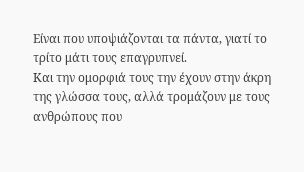Είναι που υποψιάζονται τα πάντα, γιατί το τρίτο μάτι τους επαγρυπνεί.
Και την ομορφιά τους την έχουν στην άκρη της γλώσσα τους, αλλά τρομάζουν με τους ανθρώπους που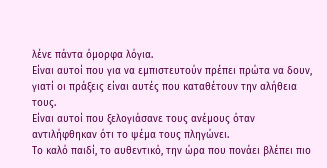λένε πάντα όμορφα λόγια.
Είναι αυτοί που για να εμπιστευτούν πρέπει πρώτα να δουν, γιατί οι πράξεις είναι αυτές που καταθέτουν την αλήθεια τους.
Είναι αυτοί που ξελογιάσανε τους ανέμους όταν αντιλήφθηκαν ότι το ψέμα τους πληγώνει.
Το καλό παιδί, το αυθεντικό, την ώρα που πονάει βλέπει πιο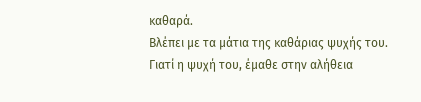καθαρά.
Βλέπει με τα μάτια της καθάριας ψυχής του.
Γιατί η ψυχή του, έμαθε στην αλήθεια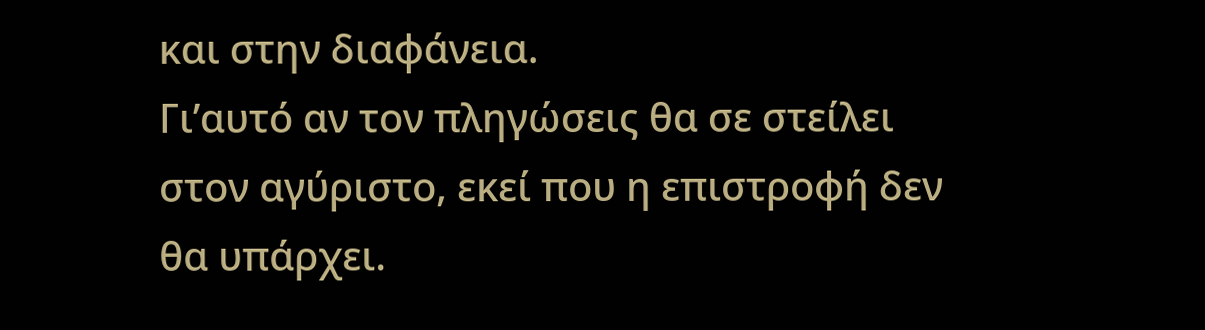και στην διαφάνεια.
Γι’αυτό αν τον πληγώσεις θα σε στείλει στον αγύριστο, εκεί που η επιστροφή δεν θα υπάρχει.